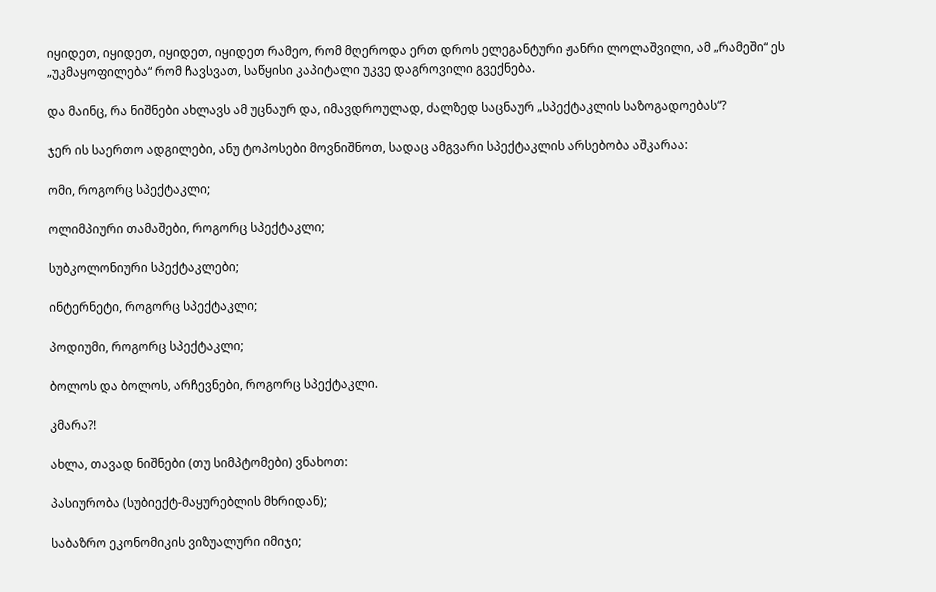იყიდეთ, იყიდეთ, იყიდეთ, იყიდეთ რამეო, რომ მღეროდა ერთ დროს ელეგანტური ჟანრი ლოლაშვილი, ამ „რამეში“ ეს „უკმაყოფილება“ რომ ჩავსვათ, საწყისი კაპიტალი უკვე დაგროვილი გვექნება.

და მაინც, რა ნიშნები ახლავს ამ უცნაურ და, იმავდროულად, ძალზედ საცნაურ „სპექტაკლის საზოგადოებას“?

ჯერ ის საერთო ადგილები, ანუ ტოპოსები მოვნიშნოთ, სადაც ამგვარი სპექტაკლის არსებობა აშკარაა:

ომი, როგორც სპექტაკლი;

ოლიმპიური თამაშები, როგორც სპექტაკლი;

სუბკოლონიური სპექტაკლები;

ინტერნეტი, როგორც სპექტაკლი;

პოდიუმი, როგორც სპექტაკლი;

ბოლოს და ბოლოს, არჩევნები, როგორც სპექტაკლი.

კმარა?!

ახლა, თავად ნიშნები (თუ სიმპტომები) ვნახოთ:

პასიურობა (სუბიექტ-მაყურებლის მხრიდან);

საბაზრო ეკონომიკის ვიზუალური იმიჯი;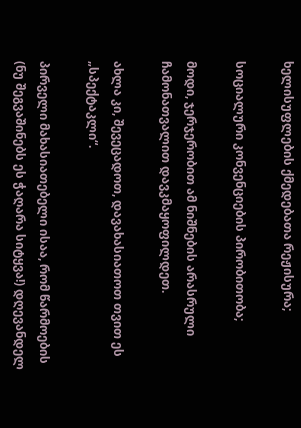ხელისუფლების ქმედებათა რეჟისურა;

სოციალური კონვენციების პირობითობა;

მოდი, ჯერჯერობით ამ ნიშნების არასრული ჩამონათვალით დავკმაყოფილდეთ.

ახლა კი, შევეცადოთ, დავახასიათოთ თვით ეს „სპექტაკლი“.

პირველი მახასიათებელი ისაა, რომ წარმოების (ნუ შეგვაშინებს ეს ჭაღარა სიტყვა!) დღევანდელ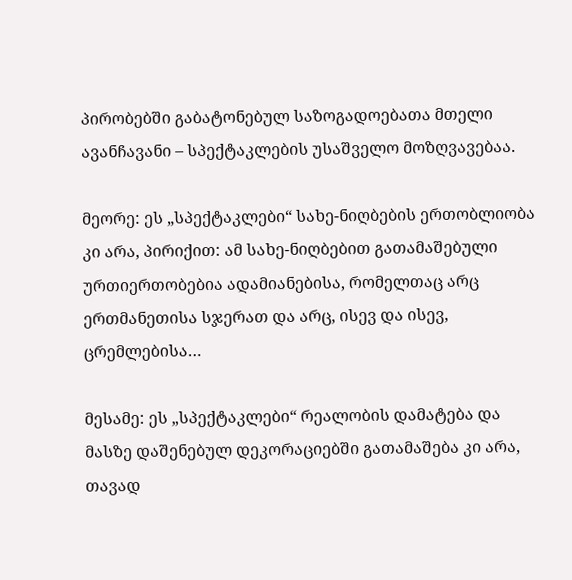პირობებში გაბატონებულ საზოგადოებათა მთელი ავანჩავანი – სპექტაკლების უსაშველო მოზღვავებაა.

მეორე: ეს „სპექტაკლები“ სახე-ნიღბების ერთობლიობა კი არა, პირიქით: ამ სახე-ნიღბებით გათამაშებული ურთიერთობებია ადამიანებისა, რომელთაც არც ერთმანეთისა სჯერათ და არც, ისევ და ისევ, ცრემლებისა…

მესამე: ეს „სპექტაკლები“ რეალობის დამატება და მასზე დაშენებულ დეკორაციებში გათამაშება კი არა, თავად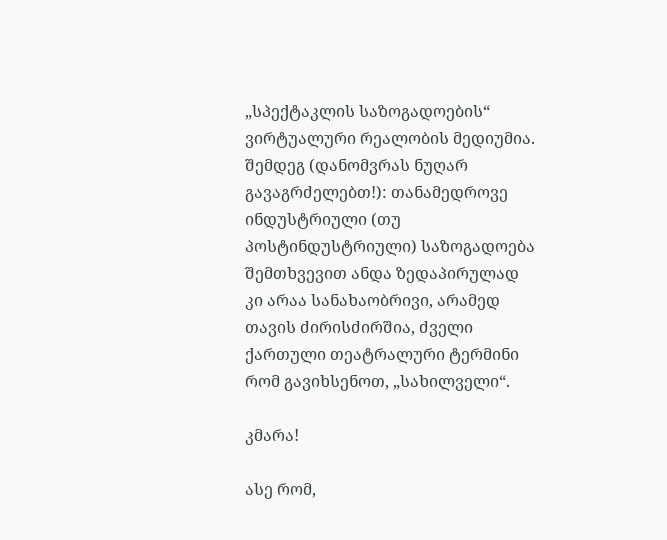„სპექტაკლის საზოგადოების“ ვირტუალური რეალობის მედიუმია. შემდეგ (დანომვრას ნუღარ გავაგრძელებთ!): თანამედროვე ინდუსტრიული (თუ პოსტინდუსტრიული) საზოგადოება შემთხვევით ანდა ზედაპირულად კი არაა სანახაობრივი, არამედ თავის ძირისძირშია, ძველი ქართული თეატრალური ტერმინი რომ გავიხსენოთ, „სახილველი“.

კმარა!

ასე რომ,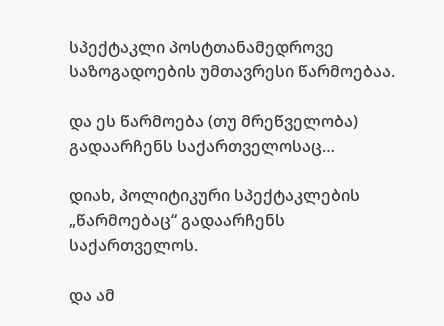სპექტაკლი პოსტთანამედროვე საზოგადოების უმთავრესი წარმოებაა.

და ეს წარმოება (თუ მრეწველობა) გადაარჩენს საქართველოსაც…

დიახ, პოლიტიკური სპექტაკლების „წარმოებაც“ გადაარჩენს საქართველოს.

და ამ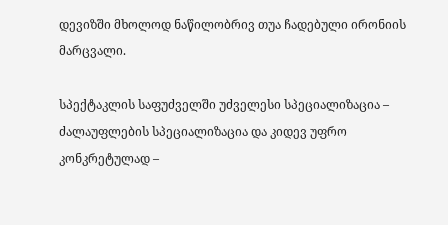დევიზში მხოლოდ ნაწილობრივ თუა ჩადებული ირონიის მარცვალი.

სპექტაკლის საფუძველში უძველესი სპეციალიზაცია – ძალაუფლების სპეციალიზაცია და კიდევ უფრო კონკრეტულად –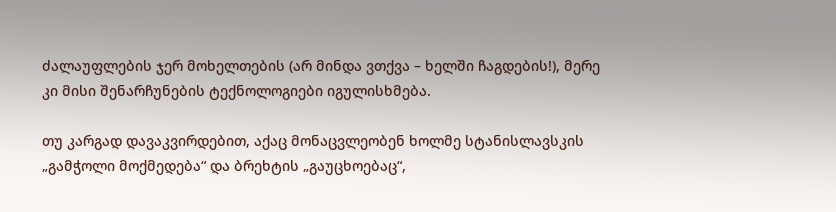ძალაუფლების ჯერ მოხელთების (არ მინდა ვთქვა – ხელში ჩაგდების!), მერე კი მისი შენარჩუნების ტექნოლოგიები იგულისხმება.

თუ კარგად დავაკვირდებით, აქაც მონაცვლეობენ ხოლმე სტანისლავსკის „გამჭოლი მოქმედება“ და ბრეხტის „გაუცხოებაც“,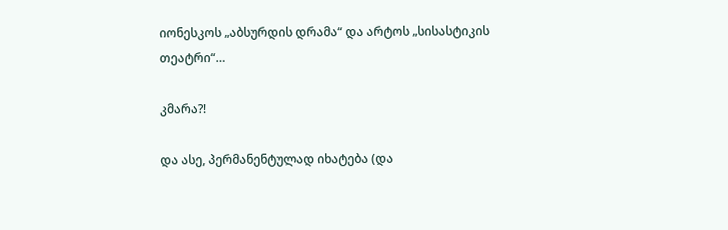იონესკოს „აბსურდის დრამა“ და არტოს „სისასტიკის თეატრი“…

კმარა?!

და ასე, პერმანენტულად იხატება (და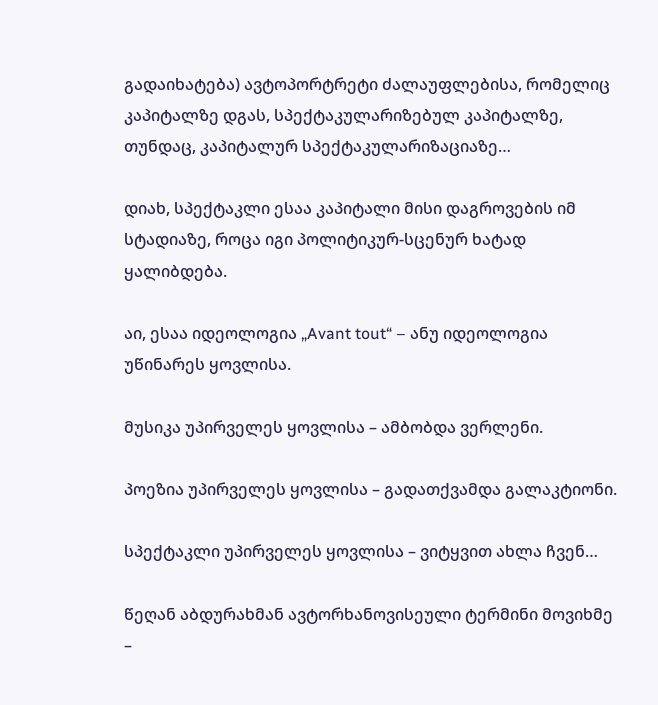გადაიხატება) ავტოპორტრეტი ძალაუფლებისა, რომელიც კაპიტალზე დგას, სპექტაკულარიზებულ კაპიტალზე, თუნდაც, კაპიტალურ სპექტაკულარიზაციაზე…

დიახ, სპექტაკლი ესაა კაპიტალი მისი დაგროვების იმ სტადიაზე, როცა იგი პოლიტიკურ-სცენურ ხატად ყალიბდება.

აი, ესაა იდეოლოგია „Avant tout“ – ანუ იდეოლოგია უწინარეს ყოვლისა.

მუსიკა უპირველეს ყოვლისა – ამბობდა ვერლენი.

პოეზია უპირველეს ყოვლისა – გადათქვამდა გალაკტიონი.

სპექტაკლი უპირველეს ყოვლისა – ვიტყვით ახლა ჩვენ…

წეღან აბდურახმან ავტორხანოვისეული ტერმინი მოვიხმე –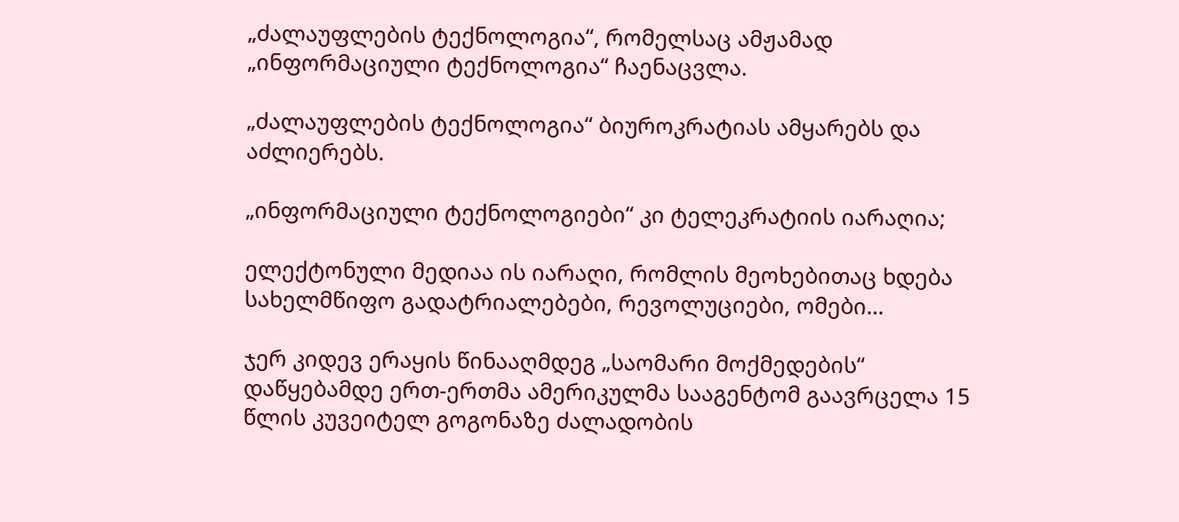„ძალაუფლების ტექნოლოგია“, რომელსაც ამჟამად „ინფორმაციული ტექნოლოგია“ ჩაენაცვლა.

„ძალაუფლების ტექნოლოგია“ ბიუროკრატიას ამყარებს და აძლიერებს.

„ინფორმაციული ტექნოლოგიები“ კი ტელეკრატიის იარაღია;

ელექტონული მედიაა ის იარაღი, რომლის მეოხებითაც ხდება სახელმწიფო გადატრიალებები, რევოლუციები, ომები…

ჯერ კიდევ ერაყის წინააღმდეგ „საომარი მოქმედების“ დაწყებამდე ერთ-ერთმა ამერიკულმა სააგენტომ გაავრცელა 15 წლის კუვეიტელ გოგონაზე ძალადობის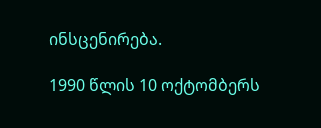ინსცენირება.

1990 წლის 10 ოქტომბერს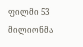ფილმი 53 მილიონმა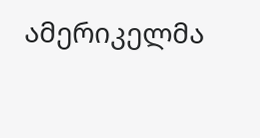ამერიკელმა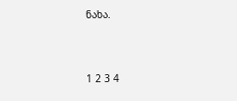ნახა.



1 2 3 4